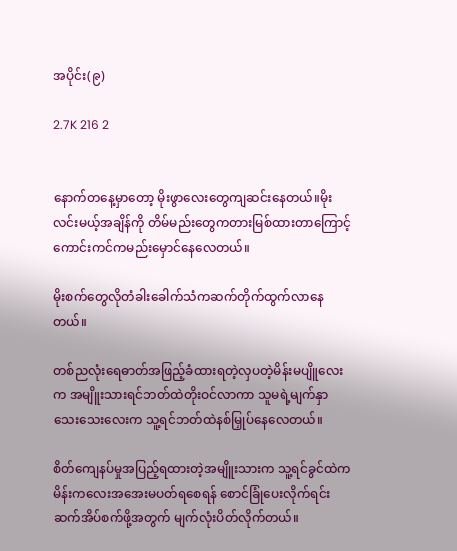အပိုင်း(၉)

2.7K 216 2


နောက်တနေ့မှာတော့ မိုးဖွာလေးတွေကျဆင်းနေတယ်။မိုးလင်းမယ့်အချိန်ကို တိမ်မည်းတွေကတားမြစ်ထားတာကြောင့် ကောင်းကင်ကမည်းမှောင်နေလေတယ်။

မိုးစက်တွေလိုတံခါးခေါက်သံကဆက်တိုက်ထွက်လာနေတယ်။

တစ်ညလုံးရေဓာတ်အဖြည့်ခံထားရတဲ့လှပတဲ့မိန်းမပျိူ‌လေးက အမျိူးသားရင်ဘတ်ထဲတိုးဝင်လာကာ သူမရဲ့မျက်နှာသေးသေးလေးက သူ့ရင်ဘတ်ထဲနစ်မြှုပ်နေလေတယ်။

စိတ်ကျေနပ်မှုအပြည့်ရထားတဲ့အမျိူးသားက သူ့ရင်ခွင်ထဲကမိန်းကလေးအအေးမပတ်ရစေရန် စောင်ခြုံပေးလိုက်ရင်း ဆက်အိပ်စက်ဖို့အတွက် မျက်လုံးပိတ်လိုက်တယ်။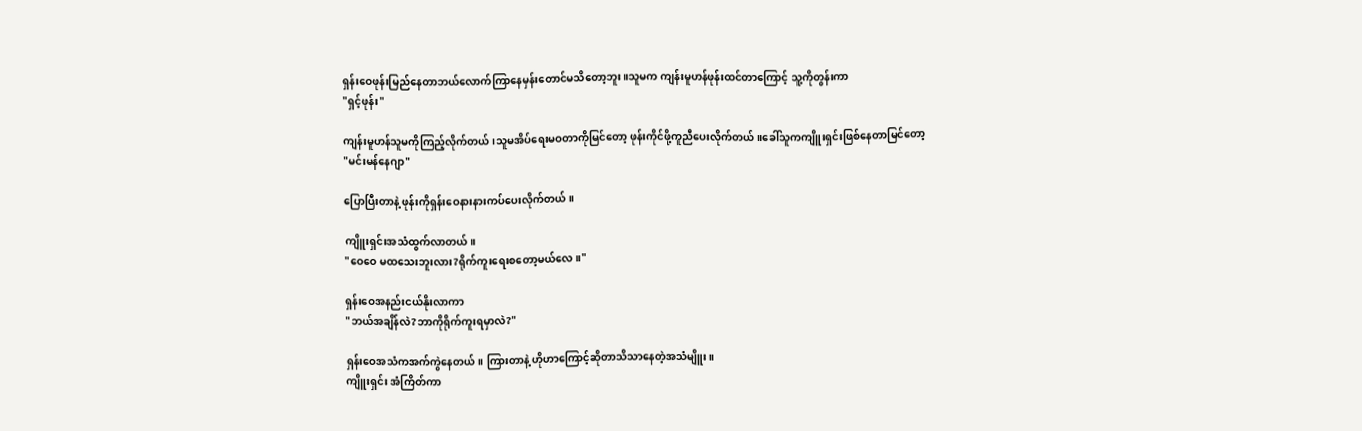ရှန်းဝေဖုန်းမြည်နေတာဘယ်လောက်ကြာနေမှန်းတောင်မသိတော့ဘူး။သူမက ကျန်းမူဟန်ဖုန်းထင်တာကြောင့် သူ့ကိုတွန်းကာ
"ရှင့်ဖုန်း"

ကျန်းမူဟန်သူမကိုကြည့်လိုက်တယ်၊သူမအိပ်ရေးမဝတာကိုမြင်တော့ ဖုန်းကိုင်ဖို့ကူညီပေးလိုက်တယ်။ခေါ်သူကကျိူးရှင်းဖြစ်နေတာမြင်တော့
"မင်းမန်နေဂျာ"

ပြောပြီးတာနဲ့ ဖုန်းကိုရှန်းဝေနားနားကပ်ပေးလိုက်တယ်။

ကျိူးရှင်းအသံထွက်လာတယ်။
"ဝေဝေ မထသေးဘူးလား?ရိုက်ကူးရေးစတော့မယ်လေ။"

ရှန်းဝေအနည်းငယ်နိုးလာကာ
"ဘယ်အချိန်လဲ?ဘာကိုရိုက်ကူးရမှာလဲ?"

ရှန်းဝေအသံကအက်ကွဲနေတယ်။ ကြားတာနဲ့ ဟိုဟာကြောင့်ဆိုတာသိသာနေတဲ့အသံမျိူး။
ကျိူးရှင်း အံကြိတ်ကာ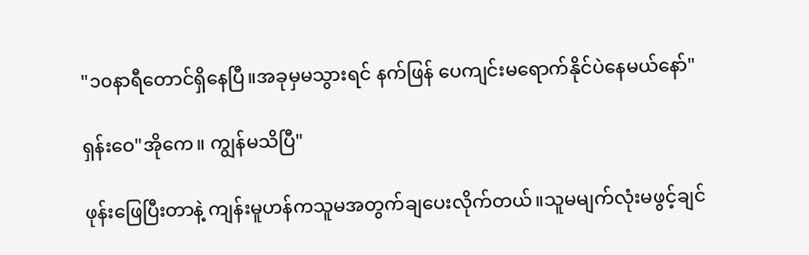"၁၀နာရီတောင်ရှိနေပြီ။အခုမှမသွားရင် နက်ဖြန် ပေကျင်းမရောက်နိုင်ပဲနေမယ်နော်"

ရှန်းဝေ"အိုကေ။ ကျွန်မသိပြီ"

ဖုန်းဖြေပြီးတာနဲ့ ကျန်းမူဟန်ကသူမအတွက်ချပေးလိုက်တယ်။သူမမျက်လုံးမဖွင့်ချင်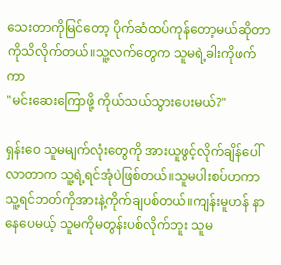သေးတာကိုမြင်တော့ ပိုက်ဆံထပ်ကုန်တော့မယ်ဆိုတာကိုသိလိုက်တယ်။သူ့လက်တွေက သူမရဲ့ခါးကိုဖက်ကာ
"မင်းဆေးကြောဖို့ ကိုယ်သယ်သွားပေးမယ်?"

ရှန်းဝေ သူမမျက်လုံးတွေကို အားယူဖွင့်လိုက်ချိန်ပေါ်လာတာက သူ့ရဲ့ရင်အုံပဲဖြစ်တယ်။သူမပါးစပ်ဟကာ သူ့ရင်ဘတ်ကိုအားနဲ့ကိုက်ချပစ်တယ်။ကျန်းမူဟန် နာနေပေမယ့် သူမကိုမတွန်းပစ်လိုက်ဘူး သူမ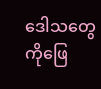ဒေါသတွေကိုဖြေ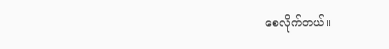စေလိုက်တယ်။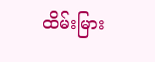ထိမ်းမြား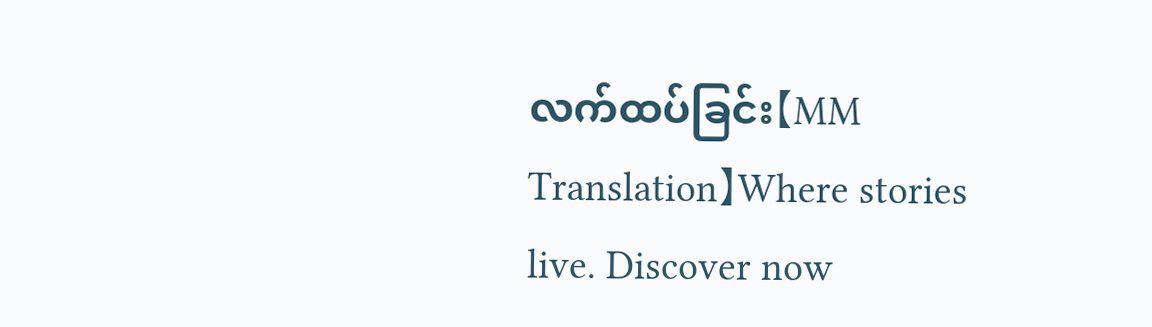လက်ထပ်ခြင်း【MM Translation】Where stories live. Discover now